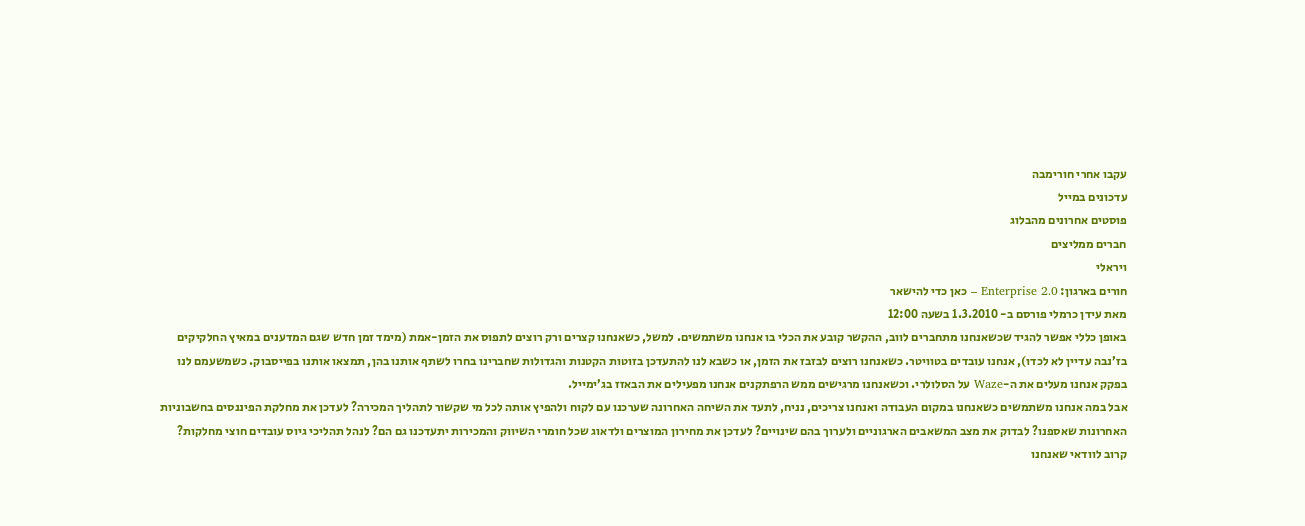עקבו אחרי חורימבה
עדכונים במייל
פוסטים אחרונים מהבלוג
חברים ממליצים
ויראלי
חורים בארגון: Enterprise 2.0 – כאן כדי להישאר
מאת עידן כרמלי פורסם ב- 1.3.2010 בשעה 12:00
באופן כללי אפשר להגיד שכשאנחנו מתחברים לווב, ההקשר קובע את הכלי בו אנחנו משתמשים. למשל, כשאנחנו קצרים ורק רוצים לתפוס את הזמן-אמת (מימד זמן חדש שגם המדענים במאיץ החלקיקים בז’נבה עדיין לא לכדו), אנחנו עובדים בטוויטר. כשאנחנו רוצים לבזבז את הזמן, או כשבא לנו להתעדכן בזוטות הקטנות והגדולות שחברינו בחרו לשתף אותנו בהן, תמצאו אותנו בפייסבוק. כשמשעמם לנו בפקק אנחנו מעלים את ה-Waze על הסלולרי. וכשאנחנו מרגישים ממש הרפתקנים אנחנו מפעילים את הבאזז בג’ימייל.
אבל במה אנחנו משתמשים כשאנחנו במקום העבודה ואנחנו צריכים, נניח, לתעד את השיחה האחרונה שערכנו עם לקוח ולהפיץ אותה לכל מי שקשור לתהליך המכירה? לעדכן את מחלקת הפיננסים בחשבוניות האחרונות שאספנו? לבדוק את מצב המשאבים הארגוניים ולערוך בהם שינויים? לעדכן את מחירון המוצרים ולדאוג שכל חומרי השיווק והמכירות יתעדכנו גם הם? לנהל תהליכי גיוס עובדים חוצי מחלקות?
קרוב לוודאי שאנחנו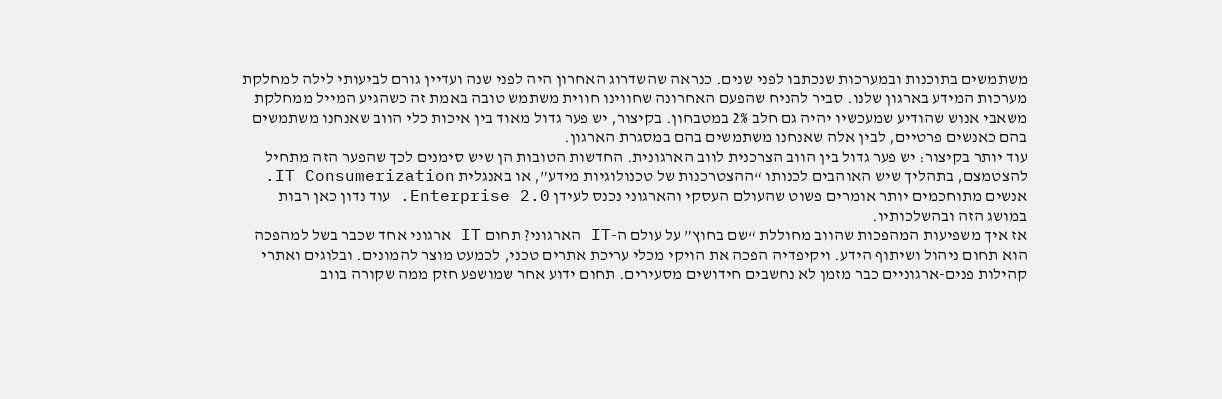משתמשים בתוכנות ובמערכות שנכתבו לפני שנים. כנראה שהשדרוג האחרון היה לפני שנה ועדיין גורם לביעותי לילה למחלקת מערכות המידע בארגון שלנו. סביר להניח שהפעם האחרונה שחווינו חווית משתמש טובה באמת זה כשהגיע המייל ממחלקת משאבי אנוש שהודיע שמעכשיו יהיה גם חלב 2% במטבחון. בקיצור, יש פער גדול מאוד בין איכות כלי הווב שאנחנו משתמשים בהם כאנשים פרטיים, לבין אלה שאנחנו משתמשים בהם במסגרת הארגון.
עוד יותר בקיצור: יש פער גדול בין הווב הצרכנית לווב הארגונית. החדשות הטובות הן שיש סימנים לכך שהפער הזה מתחיל להצטמצם, בתהליך שיש האוהבים לכנותו “ההצטרכנות של טכנולוגיות מידע”, או באנגלית IT Consumerization. אנשים מתוחכמים יותר אומרים פשוט שהעולם העסקי והארגוני נכנס לעידן Enterprise 2.0. עוד נדון כאן רבות במושג הזה ובהשלכותיו.
אז איך משפיעות המהפכות שהווב מחוללת “שם בחוץ” על עולם ה-IT הארגוני? תחום IT ארגוני אחד שכבר בשל למהפכה הוא תחום ניהול ושיתוף הידע. ויקיפדיה הפכה את הויקי מכלי עריכת אתרים טכני, לכמעט מוצר להמונים. ובלוגים ואתרי קהילות פנים-ארגוניים כבר מזמן לא נחשבים חידושים מסעירים. תחום ידוע אחר שמושפע חזק ממה שקורה בווב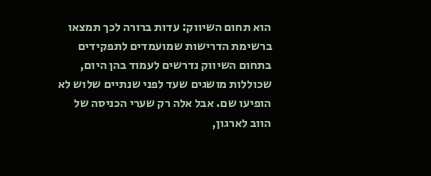הוא תחום השיווק: עדות ברורה לכך תמצאו ברשימת הדרישות שמועמדים לתפקידים בתחום השיווק נדרשים לעמוד בהן היום, שכוללות מושגים שעד לפני שנתיים שלוש לא הופיעו שם. אבל אלה רק שערי הכניסה של הווב לארגון,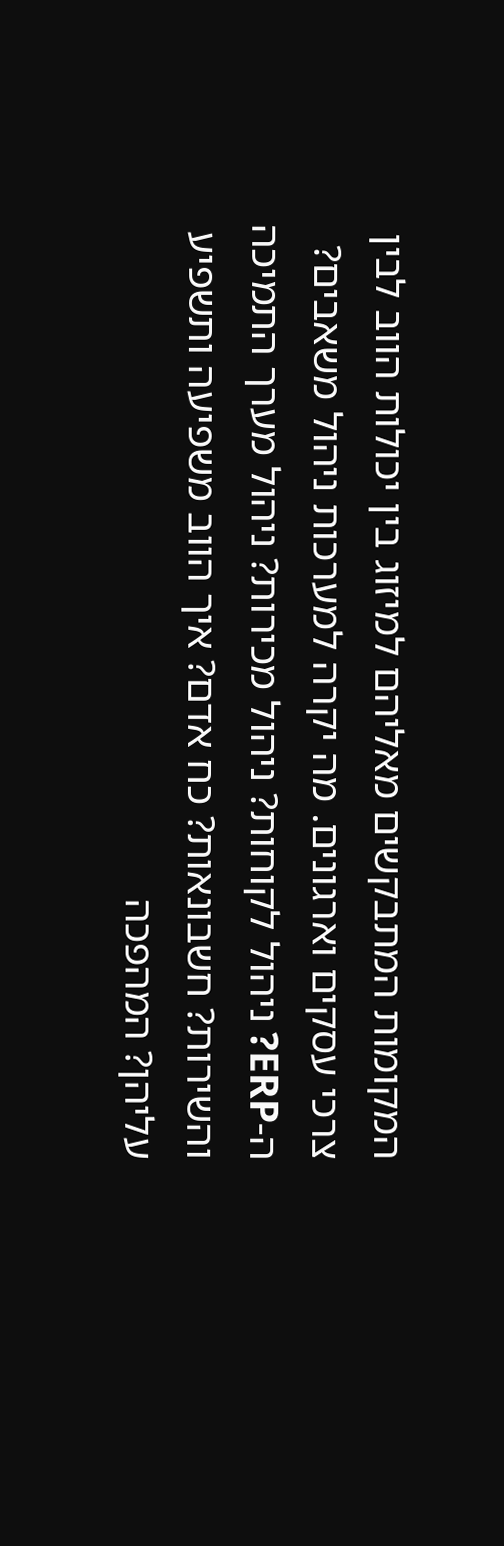המקומות המתבקשים מאליהם למיזוג בין יכולות הווב לבין צרכי עסקים וארגונים. מה יקרה למערכות ניהול משאבים? ה-ERP? ניהול לקוחות? ניהול מכירות? ניהול מערך התמיכה והשירות? חשבונאות? כח אדם? איך הווב משפיעה ותשפיע עליהן? המהפכה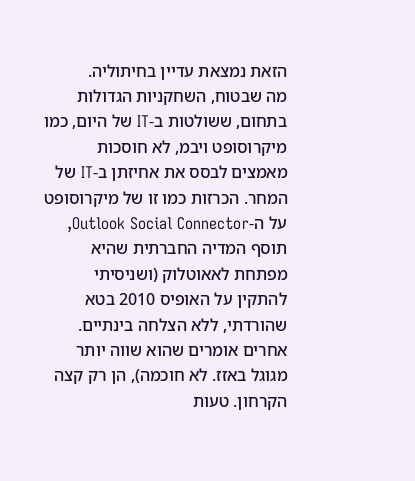הזאת נמצאת עדיין בחיתוליה.
מה שבטוח, השחקניות הגדולות בתחום, ששולטות ב-IT של היום, כמו מיקרוסופט ויבמ, לא חוסכות מאמצים לבסס את אחיזתן ב-IT של המחר. הכרזות כמו זו של מיקרוסופט על ה-Outlook Social Connector, תוסף המדיה החברתית שהיא מפתחת לאאוטלוק (ושניסיתי להתקין על האופיס 2010 בטא שהורדתי, ללא הצלחה בינתיים. אחרים אומרים שהוא שווה יותר מגוגל באזז. לא חוכמה), הן רק קצה הקרחון. טעות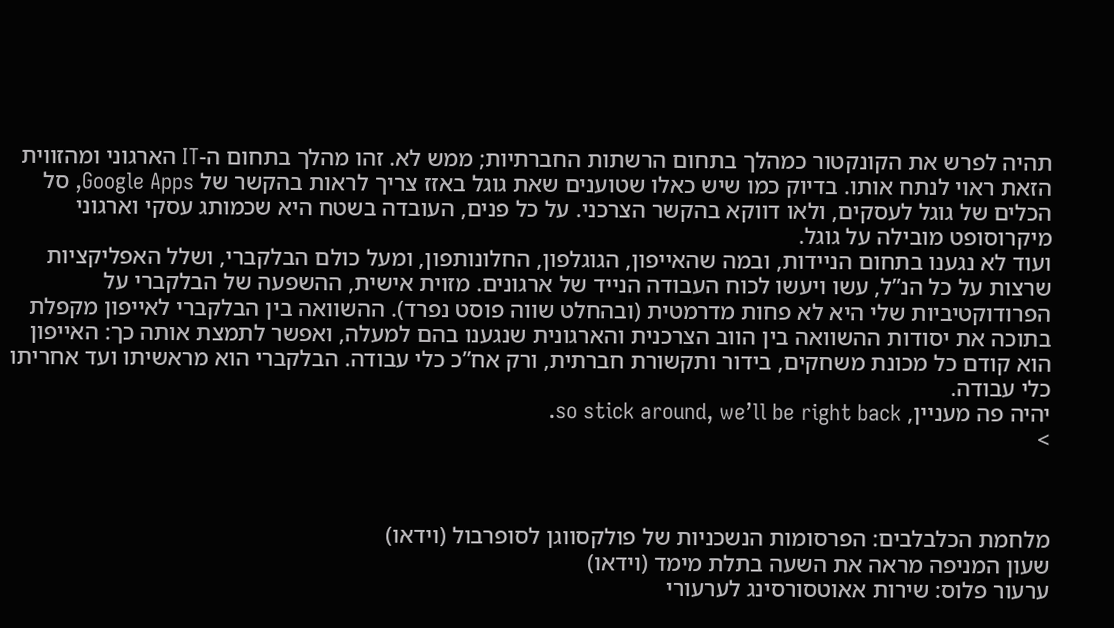תהיה לפרש את הקונקטור כמהלך בתחום הרשתות החברתיות; ממש לא. זהו מהלך בתחום ה-IT הארגוני ומהזווית הזאת ראוי לנתח אותו. בדיוק כמו שיש כאלו שטוענים שאת גוגל באזז צריך לראות בהקשר של Google Apps, סל הכלים של גוגל לעסקים, ולאו דווקא בהקשר הצרכני. על כל פנים, העובדה בשטח היא שכמותג עסקי וארגוני מיקרוסופט מובילה על גוגל.
ועוד לא נגענו בתחום הניידות, ובמה שהאייפון, הגוגלפון, החלונותפון, ומעל כולם הבלקברי, ושלל האפליקציות שרצות על כל הנ”ל, עשו ויעשו לכוח העבודה הנייד של ארגונים. מזוית אישית, ההשפעה של הבלקברי על הפרודוקטיביות שלי היא לא פחות מדרמטית (ובהחלט שווה פוסט נפרד). ההשוואה בין הבלקברי לאייפון מקפלת בתוכה את יסודות ההשוואה בין הווב הצרכנית והארגונית שנגענו בהם למעלה, ואפשר לתמצת אותה כך: האייפון הוא קודם כל מכונת משחקים, בידור ותקשורת חברתית, ורק אח”כ כלי עבודה. הבלקברי הוא מראשיתו ועד אחריתו כלי עבודה.
יהיה פה מעניין, so stick around, we’ll be right back.
>



מלחמת הכלבלבים: הפרסומות הנשכניות של פולקסווגן לסופרבול (וידאו)
שעון המניפה מראה את השעה בתלת מימד (וידאו)
ערעור פלוס: שירות אאוטסורסינג לערעורי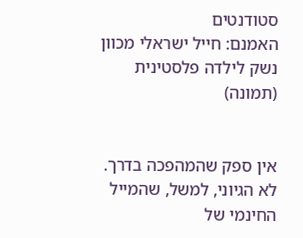סטודנטים
האמנם: חייל ישראלי מכוון נשק לילדה פלסטינית (תמונה)


אין ספק שהמהפכה בדרך. לא הגיוני, למשל, שהמייל החינמי של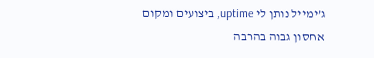ג’ימייל נותן לי uptime, ביצועים ומקום אחסון גבוה בהרבה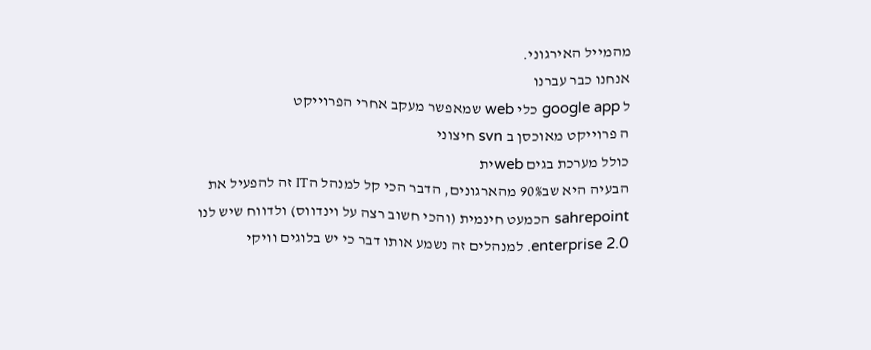מהמייל האירגוני.
אנחנו כבר עברנו
ל google app כלי web שמאפשר מעקב אחרי הפרוייקט
ה פרוייקט מאוכסן ב svn חיצוני
כולל מערכת בגים webית
הבעיה היא שב90% מהארגונים, הדבר הכי קל למנהל הIT זה להפעיל את sahrepoint הכמעט חינמית (והכי חשוב רצה על וינדווס) ולדווח שיש לנו enterprise 2.0. למנהלים זה נשמע אותו דבר כי יש בלוגים וויקי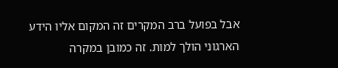אבל בפועל ברב המקרים זה המקום אליו הידע הארגוני הולך למות. זה כמובן במקרה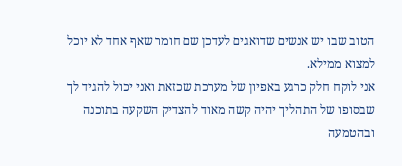הטוב שבו יש אנשים שדואגים לעדכן שם חומר שאף אחד לא יוכל למצוא ממילא.
אני לוקח חלק כרגע באפיון של מערכת שכזאת ואני יכול להגיד לך שבסופו של התהליך יהיה קשה מאוד להצדיק השקעה בתוכנה ובהטמעה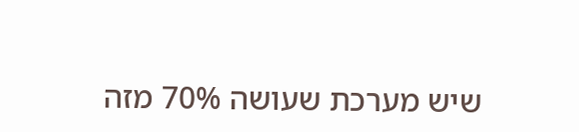שיש מערכת שעושה 70% מזה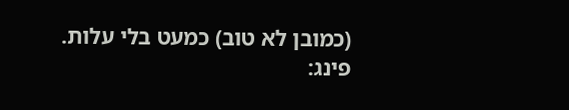(כמובן לא טוב) כמעט בלי עלות.
פינג: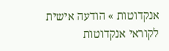אנקדוטות » הודעה אישית לקוראי אנקדוטות